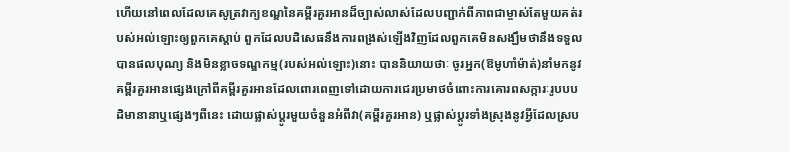ហើយនៅពេលដែលគេសូត្រវាក្យខណ្ឌនៃគម្ពីរគួរអានដ៏ច្បាស់លាស់ដែលបញ្ជាក់ពីភាពជាម្ចាស់តែមួយគត់របស់អល់ឡោះឲ្យពួកគេស្តាប់ ពួកដែលបដិសេធនឹងការពង្រស់ឡើងវិញដែលពួកគេមិនសង្ឃឹមថានឹងទទួលបានផលបុណ្យ និងមិនខ្លាចទណ្ឌកម្ម(របស់អល់ឡោះ)នោះ បាននិយាយថាៈ ចូរអ្នក(ឱមូហាំម៉ាត់)នាំមកនូវគម្ពីរគួរអានផ្សេងក្រៅពីគម្ពីរគួរអានដែលពោរពេញទៅដោយការជេរប្រមាថចំពោះការគោរពសក្ការៈរូបបបដិមានានាឬផ្សេងៗពីនេះ ដោយផ្លាស់ប្តូរមួយចំនួនអំពីវា(គម្ពីរគួរអាន) ឬផ្លាស់ប្តូរទាំងស្រុងនូវអ្វីដែលស្រប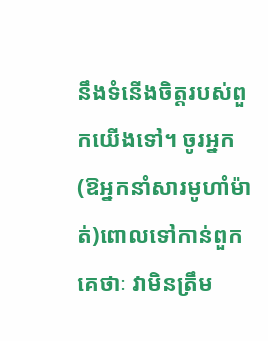នឹងទំនើងចិត្តរបស់ពួកយើងទៅ។ ចូរអ្នក(ឱអ្នកនាំសារមូហាំម៉ាត់)ពោលទៅកាន់ពួកគេថាៈ វាមិនត្រឹម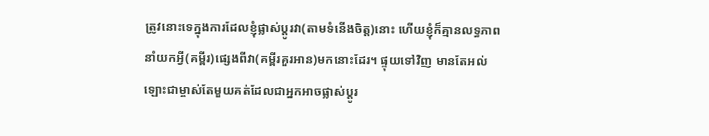ត្រូវនោះទេក្នុងការដែលខ្ញុំផ្លាស់ប្ដូរវា(តាមទំនើងចិត្ត)នោះ ហើយខ្ញុំក៏គ្មានលទ្ធភាពនាំយកអ្វី(គម្ពីរ)ផ្សេងពីវា(គម្ពីរគួរអាន)មកនោះដែរ។ ផ្ទុយទៅវិញ មានតែអល់ឡោះជាម្ចាស់តែមួយគត់ដែលជាអ្នកអាចផ្លាស់ប្ដូរ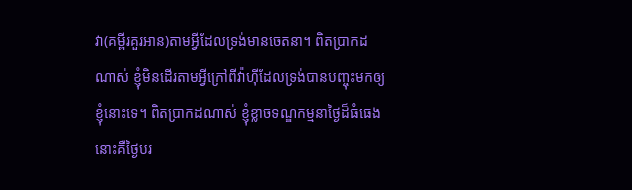វា(គម្ពីរគួរអាន)តាមអ្វីដែលទ្រង់មានចេតនា។ ពិតប្រាកដណាស់ ខ្ញុំមិនដើរតាមអ្វីក្រៅពីវ៉ាហ៊ីដែលទ្រង់បានបញ្ចុះមកឲ្យខ្ញុំនោះទេ។ ពិតប្រាកដណាស់ ខ្ញុំខ្លាចទណ្ឌកម្មនាថ្ងៃដ៏ធំធេង នោះគឺថ្ងៃបរ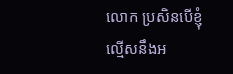លោក ប្រសិនបើខ្ញុំល្មើសនឹងអ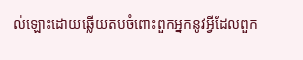ល់ឡោះដោយឆ្លើយតបចំពោះពួកអ្នកនូវអ្វីដែលពួក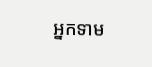អ្នកទាម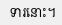ទារនោះ។